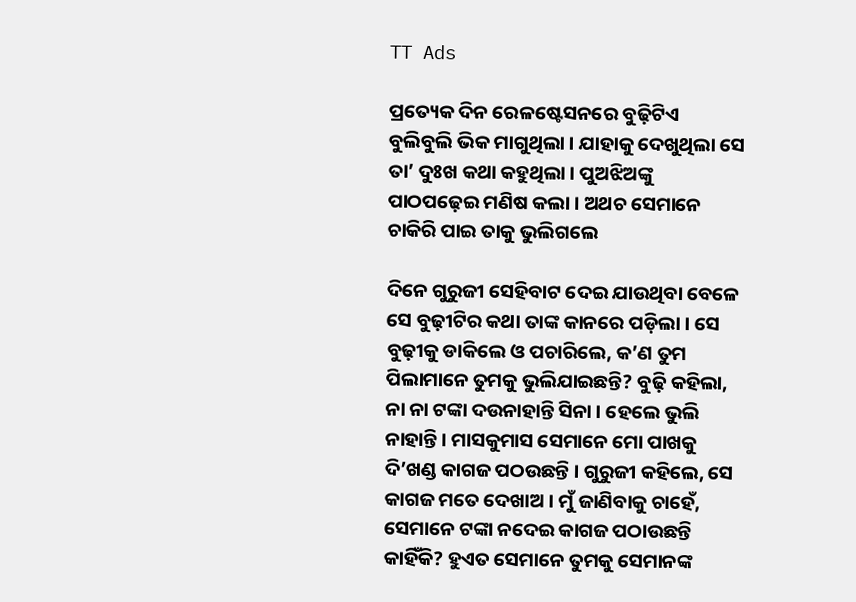TT Ads

ପ୍ରତ୍ୟେକ ଦିନ ରେଳଷ୍ଟେସନରେ ବୁଢ଼ିଟିଏ ବୁଲିବୁଲି ଭିକ ମାଗୁଥିଲା । ଯାହାକୁ ଦେଖୁଥିଲା ସେ ତା’ ଦୁଃଖ କଥା କହୁଥିଲା । ପୁଅଝିଅଙ୍କୁ ପାଠପଢ଼େଇ ମଣିଷ କଲା । ଅଥଚ ସେମାନେ ଚାକିରି ପାଇ ତାକୁ ଭୁଲିଗଲେ

ଦିନେ ଗୁରୁଜୀ ସେହିବାଟ ଦେଇ ଯାଉଥିବା ବେଳେ ସେ ବୁଢ଼ୀଟିର କଥା ତାଙ୍କ କାନରେ ପଡ଼ିଲା । ସେ ବୁଢ଼ୀକୁ ଡାକିଲେ ଓ ପଚାରିଲେ, କ’ଣ ତୁମ ପିଲାମାନେ ତୁମକୁ ଭୁଲିଯାଇଛନ୍ତି? ବୁଢ଼ି କହିଲା, ନା ନା ଟଙ୍କା ଦଉନାହାନ୍ତି ସିନା । ହେଲେ ଭୁଲି ନାହାନ୍ତି । ମାସକୁମାସ ସେମାନେ ମୋ ପାଖକୁ ଦି’ଖଣ୍ଡ କାଗଜ ପଠଉଛନ୍ତି । ଗୁରୁଜୀ କହିଲେ, ସେ କାଗଜ ମତେ ଦେଖାଅ । ମୁଁ ଜାଣିବାକୁ ଚାହେଁ, ସେମାନେ ଟଙ୍କା ନଦେଇ କାଗଜ ପଠାଉଛନ୍ତି କାହିଁକି? ହୁଏତ ସେମାନେ ତୁମକୁ ସେମାନଙ୍କ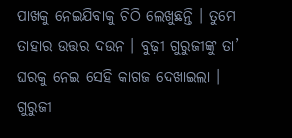ପାଖକୁ ନେଇଯିବାକୁ ଚିଠି ଲେଖୁଛନ୍ତି । ତୁମେ ତାହାର ଉତ୍ତର ଦଉନ । ବୁଢ଼ୀ ଗୁରୁଜୀଙ୍କୁ ତା’ ଘରକୁ ନେଇ ସେହି କାଗଜ ଦେଖାଇଲା । ଗୁରୁଜୀ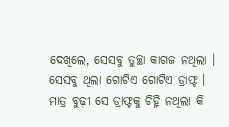ଦେଖିଲେ, ସେସବୁ ତୁଚ୍ଛା କାଗଜ ନଥିଲା । ସେସବୁ ଥିଲା ଗୋଟିଏ ଗୋଟିଏ ଡ୍ରାଫ୍ଟ । ମାତ୍ର ବୁଢ଼ୀ ସେ ଡ୍ରାଫ୍ଟକୁ ଚିହ୍ନି ନଥିଲା କି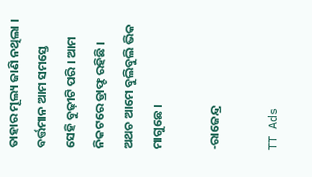ତାହାର ମୂଲ୍ୟ ଜାଣି ନଥିଲା । ବର୍ତ୍ତମାନ ଆମ ସମସ୍ତେ ସେହି ବୁଢ଼ୀଟି ପରି । ଆମ ନିକଟରେ ଡ୍ରାଫ୍ଟ ରହିଛି । ଅଥଚ ଆମେ ବୁଲିବୁଲି ଭିକ ମାଗୁଛେ ।

-ରାଜେନ୍ଦ୍ର

TT Ads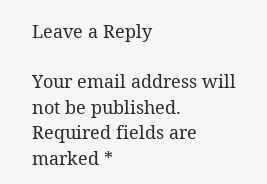Leave a Reply

Your email address will not be published. Required fields are marked *